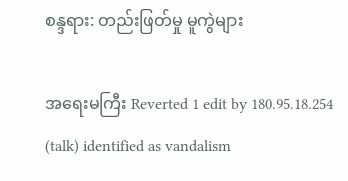စန္ဒရား: တည်းဖြတ်မှု မူကွဲများ

အရေးမကြီး Reverted 1 edit by 180.95.18.254 (talk) identified as vandalism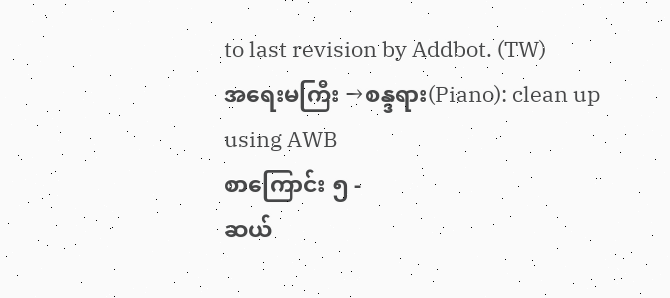to last revision by Addbot. (TW)
အရေးမကြီး →စန္ဒရား(Piano): clean up using AWB
စာကြောင်း ၅ -
ဆယ်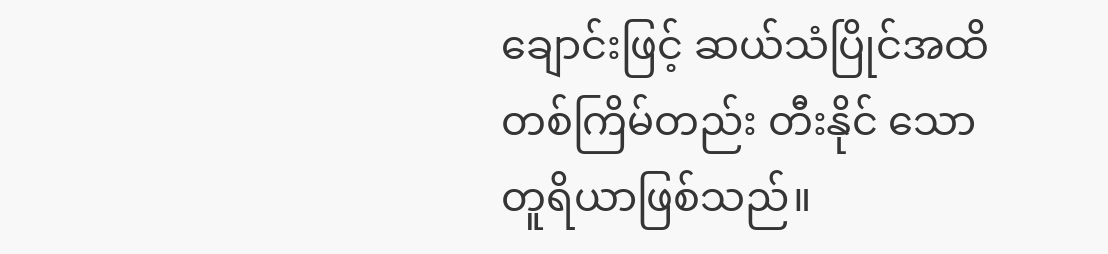ချောင်းဖြင့် ဆယ်သံပြိုင်အထိ တစ်ကြိမ်တည်း တီးနိုင် သော တူရိယာဖြစ်သည်။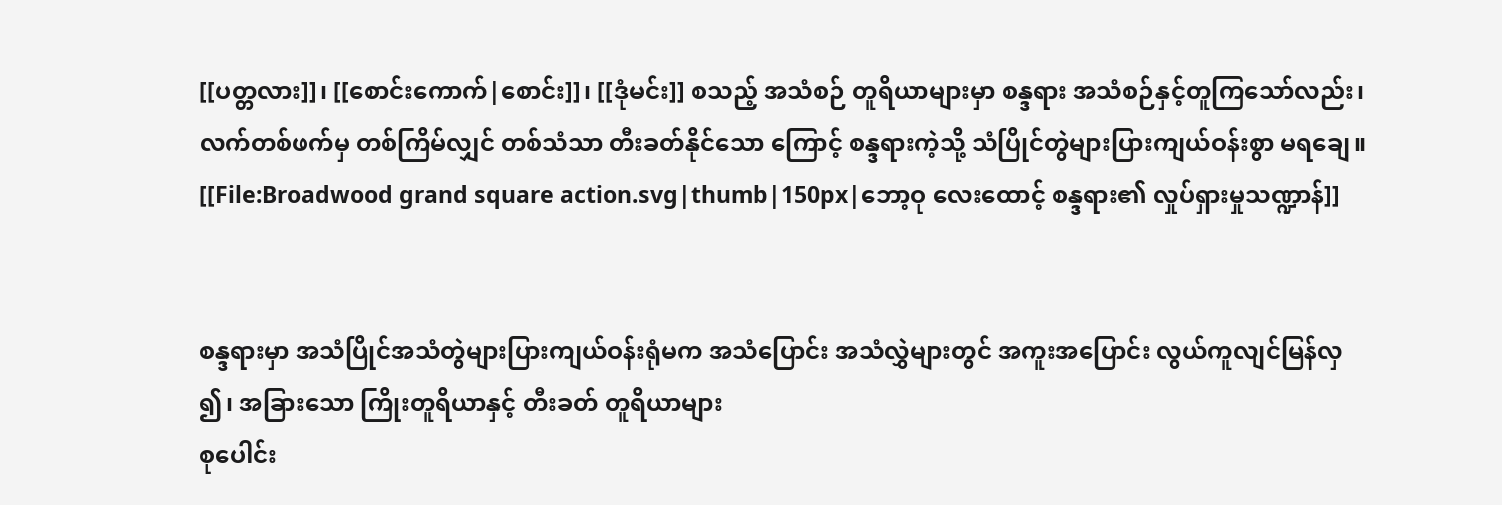[[ပတ္တလား]]၊ [[စောင်းကောက်|စောင်း]]၊ [[ဒုံမင်း]] စသည့် အသံစဉ် တူရိယာများမှာ စန္ဒရား အသံစဉ်နှင့်တူကြသော်လည်း၊ လက်တစ်ဖက်မှ တစ်ကြိမ်လျှင် တစ်သံသာ တီးခတ်နိုင်သော ကြောင့် စန္ဒရားကဲ့သို့ သံပြိုင်တွဲများပြားကျယ်ဝန်းစွာ မရချေ။
[[File:Broadwood grand square action.svg|thumb|150px|ဘော့ဝု လေးထောင့် စန္ဒရား၏ လှုပ်ရှားမှုသဏ္ဍာန်]]


စန္ဒရားမှာ အသံပြိုင်အသံတွဲများပြားကျယ်ဝန်းရုံမက အသံပြောင်း အသံလွှဲများတွင် အကူးအပြောင်း လွယ်ကူလျင်မြန်လှ၍၊ အခြားသော ကြိုးတူရိယာနှင့် တီးခတ် တူရိယာများ
စုပေါင်း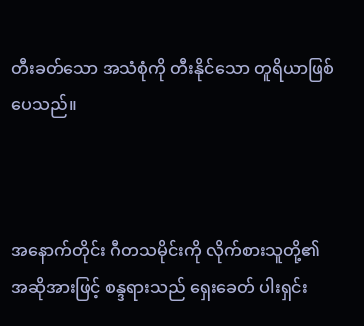တီးခတ်သော အသံစုံကို တီးနိုင်သော တူရိယာဖြစ်ပေသည်။



အနောက်တိုင်း ဂီတသမိုင်းကို လိုက်စားသူတို့၏ အဆိုအားဖြင့် စန္ဒရားသည် ရှေးခေတ် ပါးရှင်း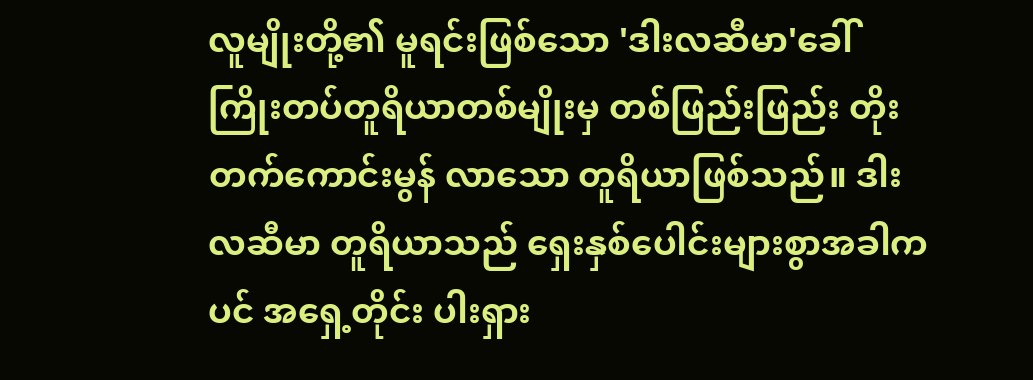လူမျိုးတို့၏ မူရင်းဖြစ်သော 'ဒါးလဆီမာ'ခေါ် ကြိုးတပ်တူရိယာတစ်မျိုးမှ တစ်ဖြည်းဖြည်း တိုးတက်ကောင်းမွန် လာသော တူရိယာဖြစ်သည်။ ဒါးလဆီမာ တူရိယာသည် ရှေးနှစ်ပေါင်းများစွာအခါကပင် အရှေ့တိုင်း ပါးရှား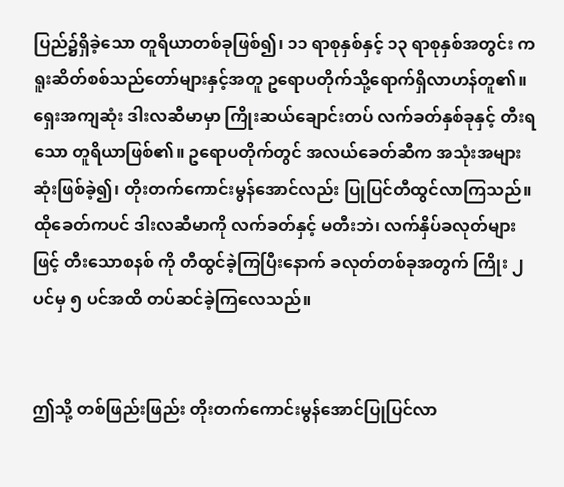ပြည်၌ရှိခဲ့သော တူရိယာတစ်ခုဖြစ်၍၊ ၁၁ ရာစုနှစ်နှင့် ၁၃ ရာစုနှစ်အတွင်း ကရူးဆိတ်စစ်သည်တော်များနှင့်အတူ ဥရောပတိုက်သို့ရောက်ရှိလာဟန်တူ၏။ ရှေးအကျဆုံး ဒါးလဆီမာမှာ ကြိုးဆယ်ချောင်းတပ် လက်ခတ်နှစ်ခုနှင့် တီးရသော တူရိယာဖြစ်၏။ ဥရောပတိုက်တွင် အလယ်ခေတ်ဆီက အသုံးအများဆုံးဖြစ်ခဲ့၍၊ တိုးတက်ကောင်းမွန်အောင်လည်း ပြုပြင်တီထွင်လာကြသည်။ ထိုခေတ်ကပင် ဒါးလဆီမာကို လက်ခတ်နှင့် မတီးဘဲ၊ လက်နှိပ်ခလုတ်များဖြင့် တီးသောစနစ် ကို တီထွင်ခဲ့ကြပြီးနောက် ခလုတ်တစ်ခုအတွက် ကြိုး ၂ ပင်မှ ၅ ပင်အထိ တပ်ဆင်ခဲ့ကြလေသည်။


ဤသို့ တစ်ဖြည်းဖြည်း တိုးတက်ကောင်းမွန်အောင်ပြုပြင်လာ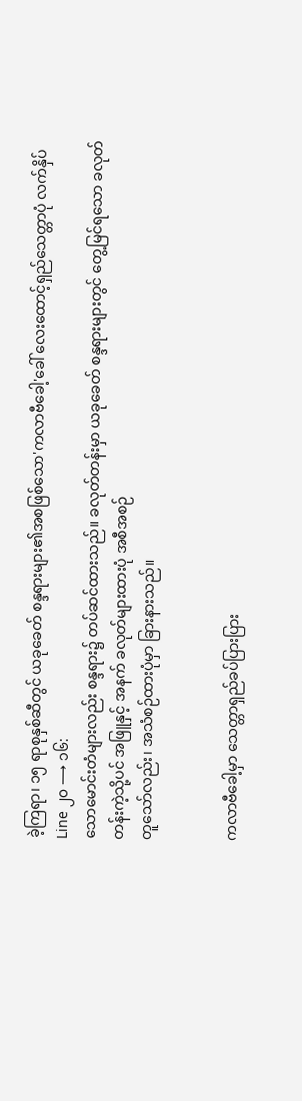ခဲ့ကြရာ၊ ၁၅ ရာစုနှစ်ဆီတွင် ယခုခေတ် စန္ဒရားများ၏အစဖြစ်သော'ကလာဗီခေါ့'ခေါ် လေးထောင့်ရှည်သေတ္တာပုံ လက်နှိပ်
Line ၂၀ ⟶ ၁၆:
သောမောင်းတံများလည်း စန္ဒရား၌ တပ်ဆင်ထားသည်။ ခလုတ်တန်းမှာ ယခုခေတ် စန္ဒရားများတွင် တွေ့မြင်ရသော ခလုတ်တန်းကဲ့သို့ပင် အဖြူနှင့် အနက် ခလုတ်များထားပုံ အစီအစဉ်
တူသော်လည်း၊ အသံစဉ်ထားပုံမှာ ခြားနားသည်။


ကလာဗီခေါ့မှာ သေတ္တာရှည်ခပ်ပြားပြား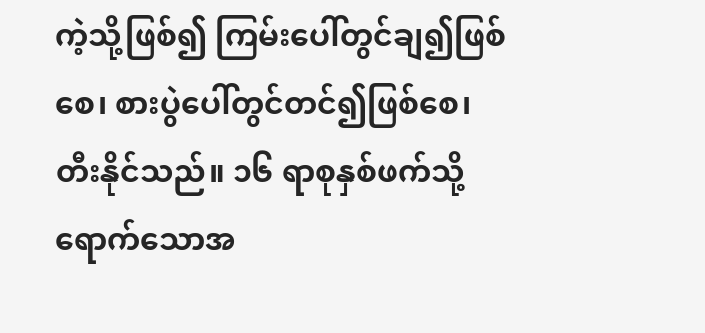ကဲ့သို့ဖြစ်၍ ကြမ်းပေါ်တွင်ချ၍ဖြစ်စေ၊ စားပွဲပေါ်တွင်တင်၍ဖြစ်စေ၊ တီးနိုင်သည်။ ၁၆ ရာစုနှစ်ဖက်သို့ ရောက်သောအ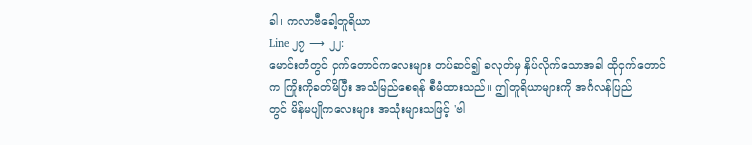ခါ၊ ကလာဗီခေါ့တူရိယာ
Line ၂၇ ⟶ ၂၂:
မောင်းတံတွင် ငှက်တောင်ကလေးများ တပ်ဆင်၍ ခလုတ်မှ နှိပ်လိုက်သောအခါ ထိုငှက်တောင်က ကြိုးကိုခတ်မိပြီး အသံမြည်စေရန် စီမံထားသည်။ ဤတူရိယာများကို အင်္ဂလန်ပြည်
တွင် မိန်မပျိုကလေးများ အသုံးများသဖြင့် 'ဗါ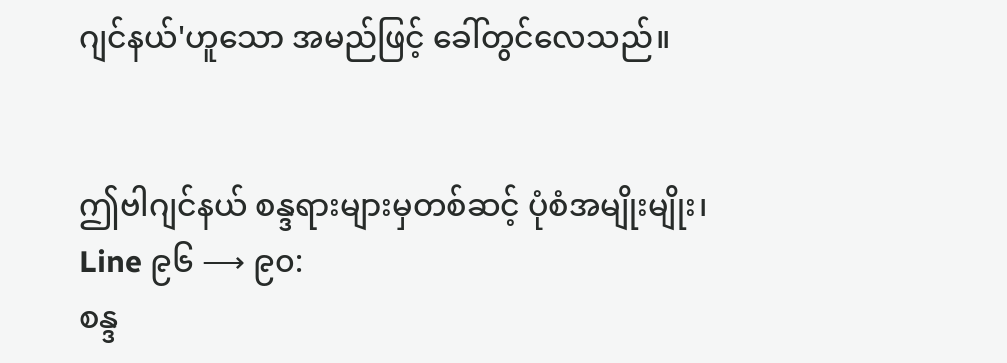ဂျင်နယ်'ဟူသော အမည်ဖြင့် ခေါ်တွင်လေသည်။


ဤဗါဂျင်နယ် စန္ဒရားများမှတစ်ဆင့် ပုံစံအမျိုးမျိုး၊
Line ၉၆ ⟶ ၉၀:
စန္ဒ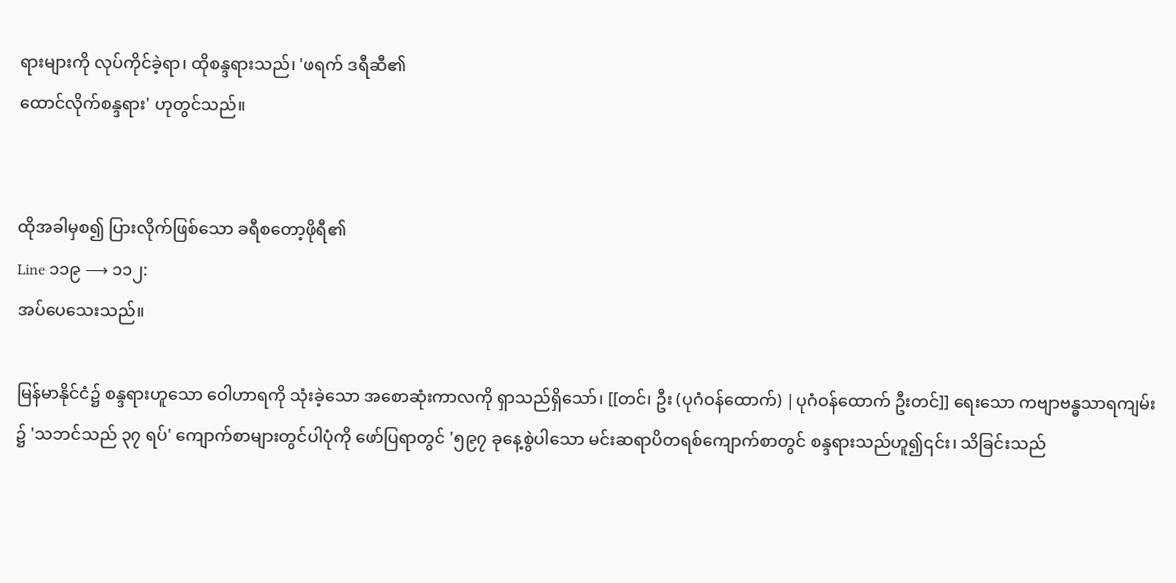ရားများကို လုပ်ကိုင်ခဲ့ရာ၊ ထိုစန္ဒရားသည်၊ 'ဖရက် ဒရီဆီ၏
ထောင်လိုက်စန္ဒရား' ဟုတွင်သည်။


ထိုအခါမှစ၍ ပြားလိုက်ဖြစ်သော ခရီစတော့ဖိုရီ၏
Line ၁၁၉ ⟶ ၁၁၂:
အပ်ပေသေးသည်။

မြန်မာနိုင်ငံ၌ စန္ဒရားဟူသော ဝေါဟာရကို သုံးခဲ့သော အစောဆုံးကာလကို ရှာသည်ရှိသော်၊ [[တင်၊ ဦး (ပုဂံဝန်ထောက်) |ပုဂံဝန်ထောက် ဦးတင်]] ရေးသော ကဗျာဗန္ဓသာရကျမ်း၌ 'သဘင်သည် ၃၇ ရပ်' ကျောက်စာများတွင်ပါပုံကို ဖော်ပြရာတွင် '၅၉၇ ခုနေ့စွဲပါသော မင်းဆရာပိတရစ်ကျောက်စာတွင် စန္ဒရားသည်ဟူ၍၎င်း၊ သိခြင်းသည်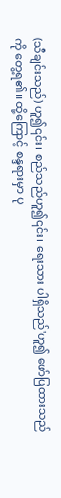(သီချင်းသည်) ဟူ၍၎င်း၊ စည်သည်ဟူ၍၎င်း၊ ရေးသား ပါရှိသည်'ဟူ၍ ဖော်ပြထားသည်ကို တွေ့ရ၏။ ထို့ကြောင့် စန္ဒရားမှာ ပု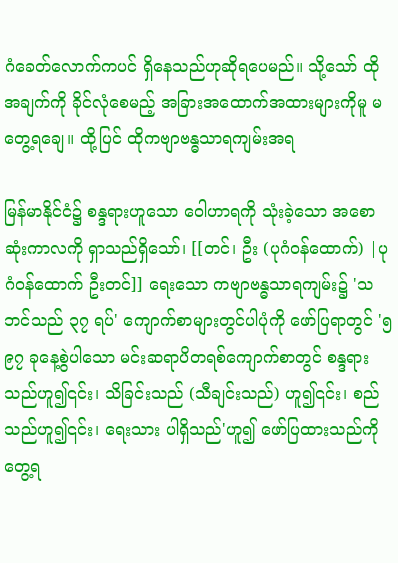ဂံခေတ်လောက်ကပင် ရှိနေသည်ဟုဆိုရပေမည်။ သို့သော် ထိုအချက်ကို ခိုင်လုံစေမည့် အခြားအထောက်အထားများကိုမူ မတွေ့ရချေ။ ထို့ပြင် ထိုကဗျာဗန္ဓသာရကျမ်းအရ

မြန်မာနိုင်ငံ၌ စန္ဒရားဟူသော ဝေါဟာရကို သုံးခဲ့သော အစောဆုံးကာလကို ရှာသည်ရှိသော်၊ [[တင်၊ ဦး (ပုဂံဝန်ထောက်) |ပုဂံဝန်ထောက် ဦးတင်]] ရေးသော ကဗျာဗန္ဓသာရကျမ်း၌ 'သဘင်သည် ၃၇ ရပ်' ကျောက်စာများတွင်ပါပုံကို ဖော်ပြရာတွင် '၅၉၇ ခုနေ့စွဲပါသော မင်းဆရာပိတရစ်ကျောက်စာတွင် စန္ဒရားသည်ဟူ၍၎င်း၊ သိခြင်းသည် (သီချင်းသည်) ဟူ၍၎င်း၊ စည်သည်ဟူ၍၎င်း၊ ရေးသား ပါရှိသည်'ဟူ၍ ဖော်ပြထားသည်ကို တွေ့ရ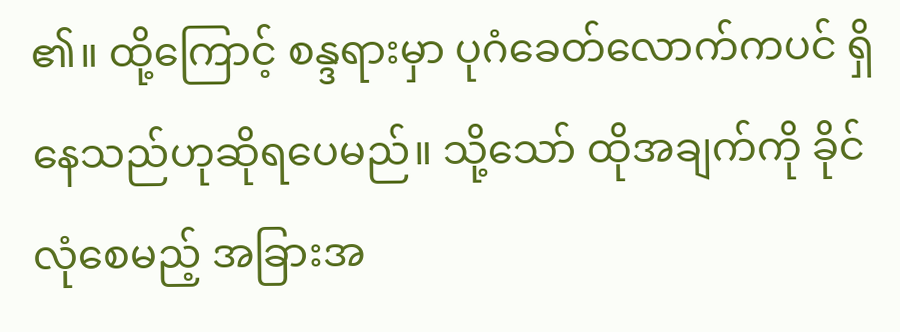၏။ ထို့ကြောင့် စန္ဒရားမှာ ပုဂံခေတ်လောက်ကပင် ရှိနေသည်ဟုဆိုရပေမည်။ သို့သော် ထိုအချက်ကို ခိုင်လုံစေမည့် အခြားအ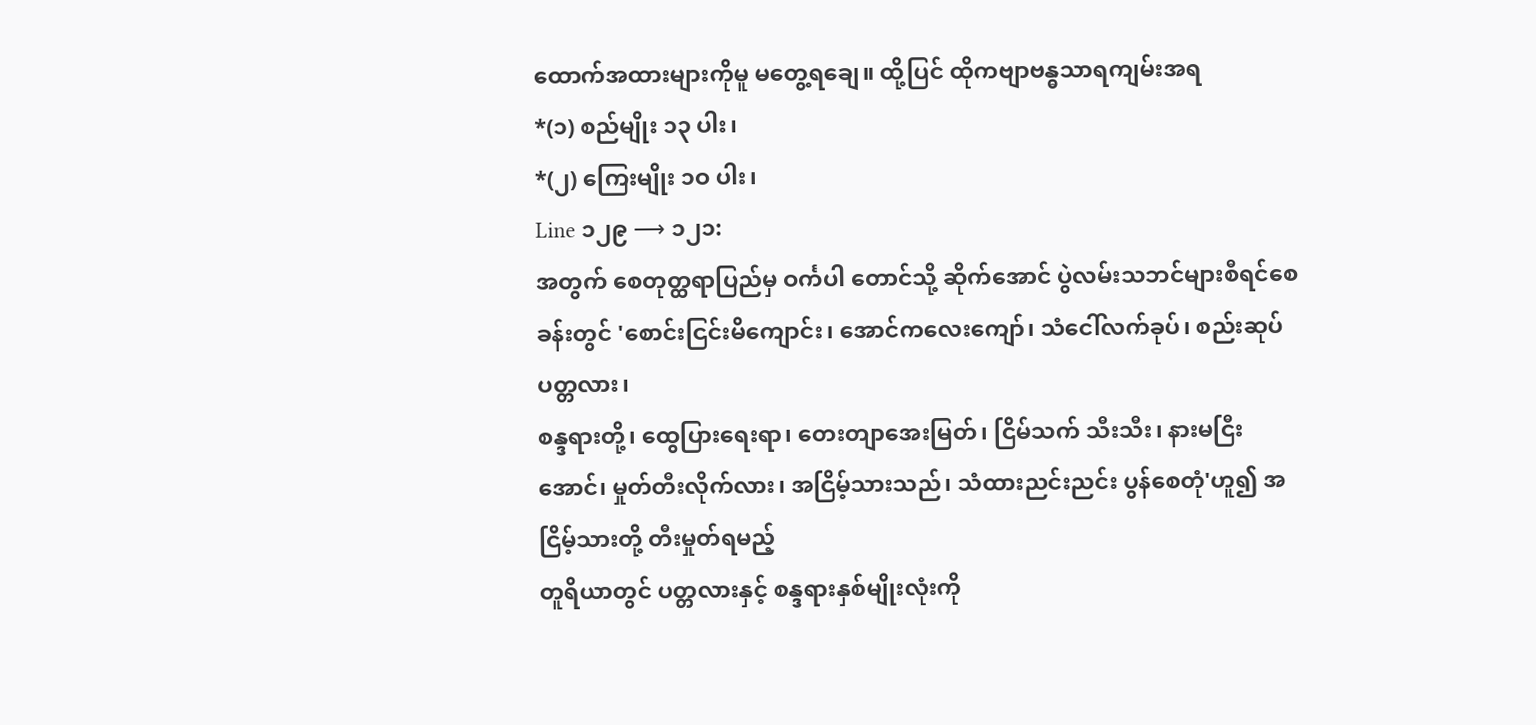ထောက်အထားများကိုမူ မတွေ့ရချေ။ ထို့ပြင် ထိုကဗျာဗန္ဓသာရကျမ်းအရ
*(၁) စည်မျိုး ၁၃ ပါး၊
*(၂) ကြေးမျိုး ၁ဝ ပါး၊
Line ၁၂၉ ⟶ ၁၂၁:
အတွက် စေတုတ္ထရာပြည်မှ ဝင်္ကပါ တောင်သို့ ဆိုက်အောင် ပွဲလမ်းသဘင်များစီရင်စေခန်းတွင် 'စောင်းငြင်းမိကျောင်း၊ အောင်ကလေးကျော်၊ သံငေါ်လက်ခုပ်၊ စည်းဆုပ်ပတ္တလား၊
စန္ဒရားတို့၊ ထွေပြားရေးရာ၊ တေးတျာအေးမြတ်၊ ငြိမ်သက် သီးသီး၊ နားမငြီးအောင်၊ မှုတ်တီးလိုက်လား၊ အငြိမ့်သားသည်၊ သံထားညင်းညင်း ပွန်စေတုံ'ဟူ၍ အငြိမ့်သားတို့ တီးမှုတ်ရမည့်
တူရိယာတွင် ပတ္တလားနှင့် စန္ဒရားနှစ်မျိုးလုံးကို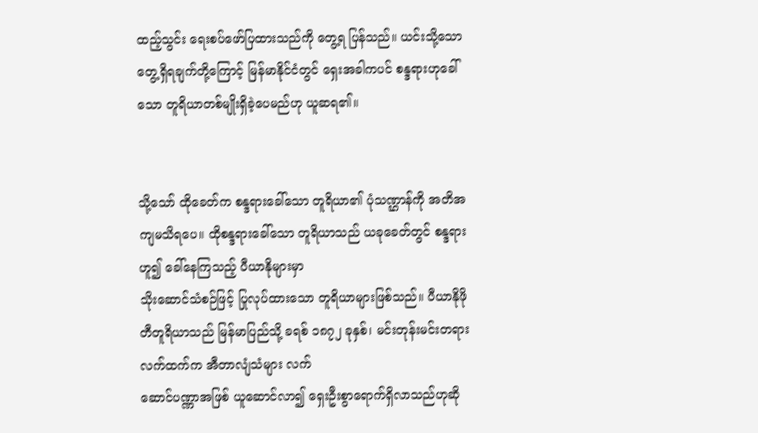ထည့်သွင်း ရေးစပ်ဖော်ပြထားသည်ကို တွေ့ရ ပြန်သည်။ ယင်းသို့သော တွေ့ရှိရချက်တို့ကြောင့် မြန်မာနိုင်ငံတွင် ရှေးအခါကပင် စန္ဒရားဟုခေါ်သော တူရိယာတစ်မျိုးရှိခဲ့ပေမည်ဟု ယူဆရ၏။


သို့သော် ထိုခေတ်က စန္ဒရားခေါ်သော တူရိယာ၏ ပုံသဏ္ဌာန်ကို အတိအကျမသိရပေ။ ထိုစန္ဒရားခေါ်သော တူရိယာသည် ယခုခေတ်တွင် စန္ဒရားဟူ၍ ခေါ်နေကြသည့် ပီယာနိုများမှာ
သိုးဆောင်သံစဉ်ဖြင့် ပြုလုပ်ထားသော တူရိယာများဖြစ်သည်။ ပီယာနိုဖိုတီတူရိယာသည် မြန်မာပြည်သို့ ခရစ် ၁၈၇၂ ခုနှစ်၊ မင်းတုန်းမင်းတရားလက်ထက်က အီတာလျံသံများ လက်
ဆောင်ပဏ္ဏာအဖြစ် ယူဆောင်လာ၍ ရှေးဦးစွာရောက်ရှိလာသည်ဟုဆို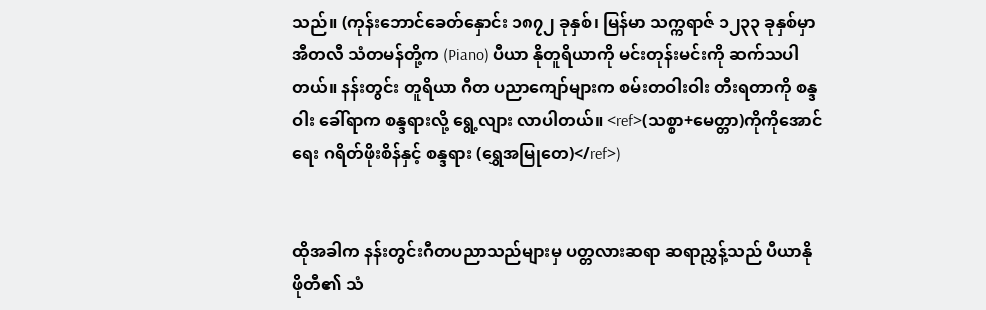သည်။ (ကုန်းဘောင်ခေတ်နှောင်း ၁၈၇၂ ခုနှစ်၊ မြန်မာ သက္ကရာဇ် ၁၂၃၃ ခုနှစ်မှာ အီတလီ သံတမန်တို့က (Piano) ပီယာ နိုတူရိယာကို မင်းတုန်းမင်းကို ဆက်သပါတယ်။ နန်းတွင်း တူရိယာ ဂီတ ပညာကျော်များက စမ်းတဝါးဝါး တီးရတာကို စန္ဒဝါး ခေါ်ရာက စန္ဒရားလို့ ရွေ့လျား လာပါတယ်။ <ref>(သစ္စာ+မေတ္တာ)ကိုကိုအောင် ရေး ဂရိတ်ဖိုးစိန်နှင့် စန္ဒရား (ရွှေအမြုတေ)</ref>)


ထိုအခါက နန်းတွင်းဂီတပညာသည်များမှ ပတ္တလားဆရာ ဆရာညွှန့်သည် ပီယာနိုဖိုတီ၏ သံ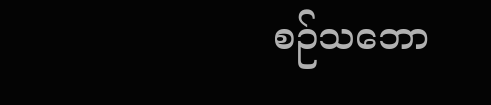စဉ်သဘော